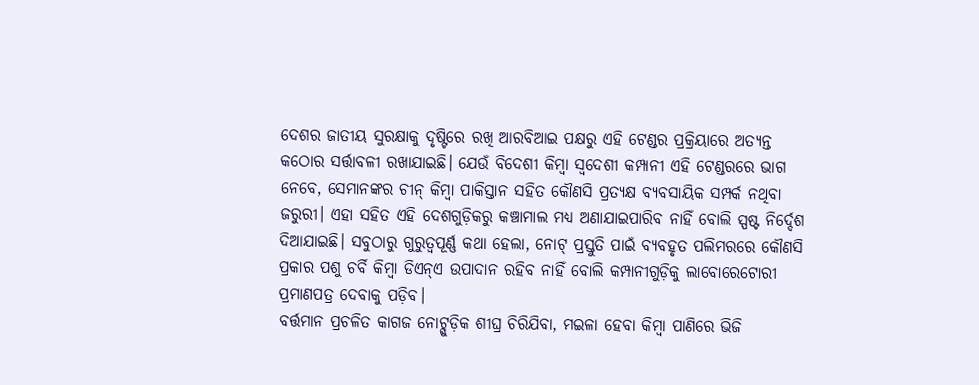ଦେଶର ଜାତୀୟ ସୁରକ୍ଷାକୁ ଦୃଷ୍ଟିରେ ରଖି ଆରବିଆଇ ପକ୍ଷରୁ ଏହି ଟେଣ୍ଡର ପ୍ରକ୍ରିୟାରେ ଅତ୍ୟନ୍ତ କଠୋର ସର୍ତ୍ତାବଳୀ ରଖାଯାଇଛି। ଯେଉଁ ବିଦେଶୀ କିମ୍ବା ସ୍ୱଦେଶୀ କମ୍ପାନୀ ଏହି ଟେଣ୍ଡରରେ ଭାଗ ନେବେ, ସେମାନଙ୍କର ଚୀନ୍ କିମ୍ବା ପାକିସ୍ତାନ ସହିତ କୌଣସି ପ୍ରତ୍ୟକ୍ଷ ବ୍ୟବସାୟିକ ସମ୍ପର୍କ ନଥିବା ଜରୁରୀ। ଏହା ସହିତ ଏହି ଦେଶଗୁଡ଼ିକରୁ କଞ୍ଚାମାଲ ମଧ୍ୟ ଅଣାଯାଇପାରିବ ନାହିଁ ବୋଲି ସ୍ପଷ୍ଟ ନିର୍ଦ୍ଦେଶ ଦିଆଯାଇଛି। ସବୁଠାରୁ ଗୁରୁତ୍ୱପୂର୍ଣ୍ଣ କଥା ହେଲା, ନୋଟ୍ ପ୍ରସ୍ତୁତି ପାଇଁ ବ୍ୟବହୃତ ପଲିମରରେ କୌଣସି ପ୍ରକାର ପଶୁ ଚର୍ବି କିମ୍ବା ଡିଏନ୍ଏ ଉପାଦାନ ରହିବ ନାହିଁ ବୋଲି କମ୍ପାନୀଗୁଡ଼ିକୁ ଲାବୋରେଟୋରୀ ପ୍ରମାଣପତ୍ର ଦେବାକୁ ପଡ଼ିବ।
ବର୍ତ୍ତମାନ ପ୍ରଚଳିତ କାଗଜ ନୋଟ୍ଗୁଡ଼ିକ ଶୀଘ୍ର ଚିରିଯିବା, ମଇଳା ହେବା କିମ୍ବା ପାଣିରେ ଭିଜି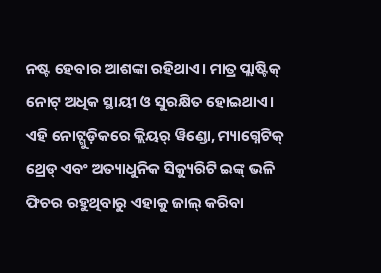ନଷ୍ଟ ହେବାର ଆଶଙ୍କା ରହିଥାଏ। ମାତ୍ର ପ୍ଲାଷ୍ଟିକ୍ ନୋଟ୍ ଅଧିକ ସ୍ଥାୟୀ ଓ ସୁରକ୍ଷିତ ହୋଇଥାଏ। ଏହି ନୋଟ୍ଗୁଡ଼ିକରେ କ୍ଲିୟର୍ ୱିଣ୍ଡୋ, ମ୍ୟାଗ୍ନେଟିକ୍ ଥ୍ରେଡ୍ ଏବଂ ଅତ୍ୟାଧୁନିକ ସିକ୍ୟୁରିଟି ଇଙ୍କ୍ ଭଳି ଫିଚର ରହୁଥିବାରୁ ଏହାକୁ ଜାଲ୍ କରିବା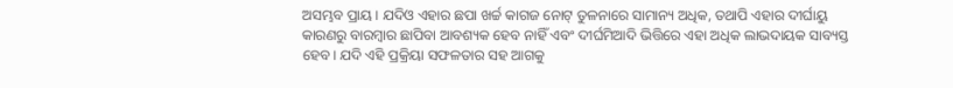ଅସମ୍ଭବ ପ୍ରାୟ। ଯଦିଓ ଏହାର ଛପା ଖର୍ଚ୍ଚ କାଗଜ ନୋଟ୍ ତୁଳନାରେ ସାମାନ୍ୟ ଅଧିକ, ତଥାପି ଏହାର ଦୀର୍ଘାୟୁ କାରଣରୁ ବାରମ୍ବାର ଛାପିବା ଆବଶ୍ୟକ ହେବ ନାହିଁ ଏବଂ ଦୀର୍ଘମିଆଦି ଭିତ୍ତିରେ ଏହା ଅଧିକ ଲାଭଦାୟକ ସାବ୍ୟସ୍ତ ହେବ। ଯଦି ଏହି ପ୍ରକ୍ରିୟା ସଫଳତାର ସହ ଆଗକୁ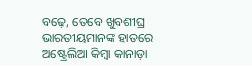ବଢ଼େ, ତେବେ ଖୁବଶୀଘ୍ର ଭାରତୀୟମାନଙ୍କ ହାତରେ ଅଷ୍ଟ୍ରେଲିଆ କିମ୍ବା କାନାଡ଼ା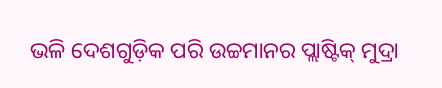ଭଳି ଦେଶଗୁଡ଼ିକ ପରି ଉଚ୍ଚମାନର ପ୍ଲାଷ୍ଟିକ୍ ମୁଦ୍ରା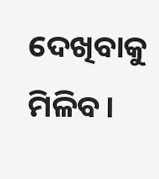ଦେଖିବାକୁ ମିଳିବ।